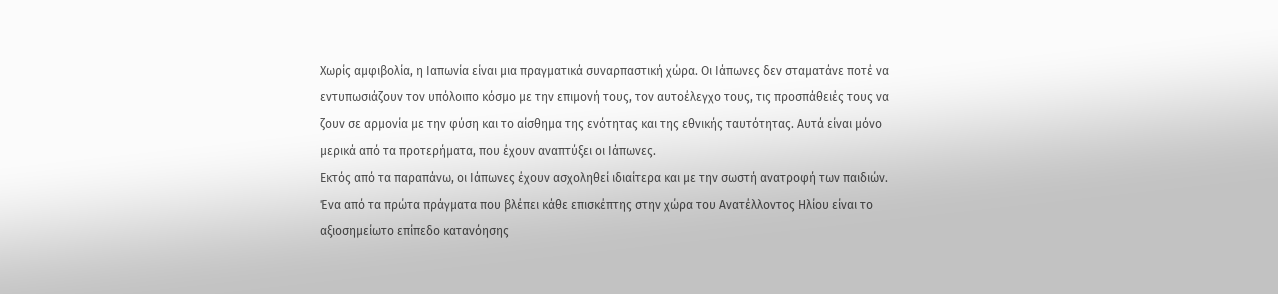Χωρίς αμφιβολία, η Ιαπωνία είναι μια πραγματικά συναρπαστική χώρα. Οι Ιάπωνες δεν σταματάνε ποτέ να εντυπωσιάζουν τον υπόλοιπο κόσμο με την επιμονή τους, τον αυτοέλεγχο τους, τις προσπάθειές τους να ζουν σε αρμονία με την φύση και το αίσθημα της ενότητας και της εθνικής ταυτότητας. Αυτά είναι μόνο μερικά από τα προτερήματα, που έχουν αναπτύξει οι Ιάπωνες.
Εκτός από τα παραπάνω, οι Ιάπωνες έχουν ασχοληθεί ιδιαίτερα και με την σωστή ανατροφή των παιδιών.
Ένα από τα πρώτα πράγματα που βλέπει κάθε επισκέπτης στην χώρα του Ανατέλλοντος Ηλίου είναι το αξιοσημείωτο επίπεδο κατανόησης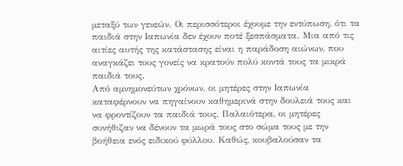μεταξύ των γενεών. Οι περισσότεροι έχουμε την εντύπωση, ότι τα παιδιά στην Ιαπωνία δεν έχουν ποτέ ξεσπάσματα. Μια από τις αιτίες αυτής της κατάστασης είναι η παράδοση αιώνων, που αναγκάζει τους γονείς να κρατούν πολύ κοντά τους τα μικρά παιδιά τους.
Από αμνημονεύτων χρόνων, οι μητέρες στην Ιαπωνία καταφέρνουν να πηγαίνουν καθημερινά στην δουλειά τους και να φροντίζουν τα παιδιά τους. Παλαιότερα, οι μητέρες συνήθιζαν να δένουν τα μωρά τους στο σώμα τους με την βοήθεια ενός ειδικού φύλλου. Καθώς, κουβαλούσαν τα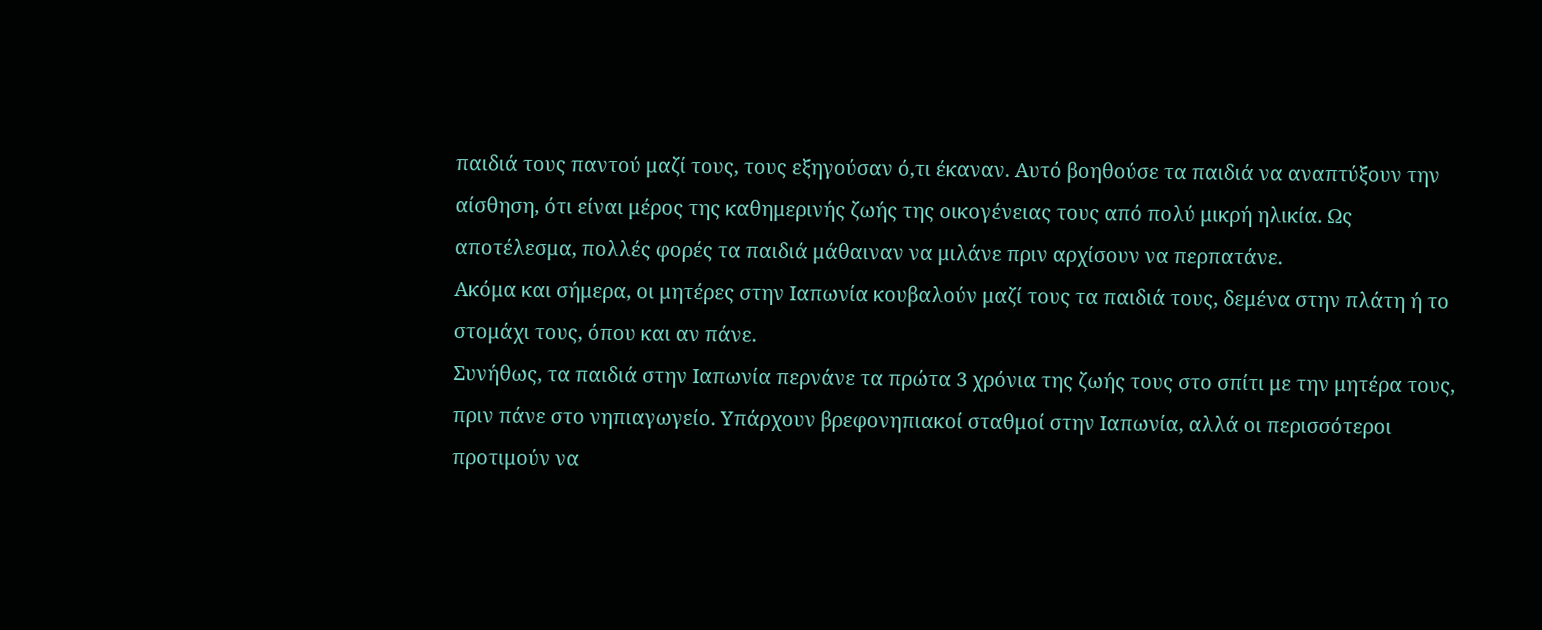παιδιά τους παντού μαζί τους, τους εξηγούσαν ό,τι έκαναν. Αυτό βοηθούσε τα παιδιά να αναπτύξουν την αίσθηση, ότι είναι μέρος της καθημερινής ζωής της οικογένειας τους από πολύ μικρή ηλικία. Ως αποτέλεσμα, πολλές φορές τα παιδιά μάθαιναν να μιλάνε πριν αρχίσουν να περπατάνε.
Ακόμα και σήμερα, οι μητέρες στην Ιαπωνία κουβαλούν μαζί τους τα παιδιά τους, δεμένα στην πλάτη ή το στομάχι τους, όπου και αν πάνε.
Συνήθως, τα παιδιά στην Ιαπωνία περνάνε τα πρώτα 3 χρόνια της ζωής τους στο σπίτι με την μητέρα τους, πριν πάνε στο νηπιαγωγείο. Υπάρχουν βρεφονηπιακοί σταθμοί στην Ιαπωνία, αλλά οι περισσότεροι προτιμούν να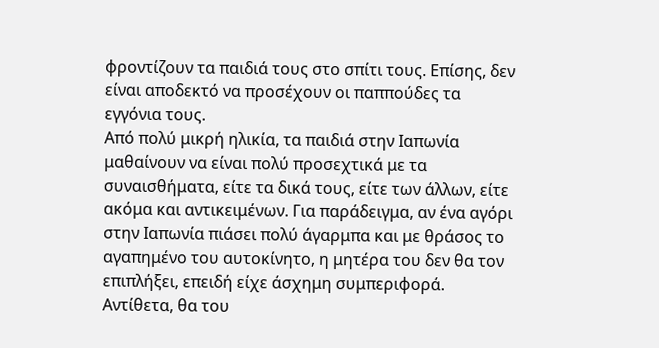φροντίζουν τα παιδιά τους στο σπίτι τους. Επίσης, δεν είναι αποδεκτό να προσέχουν οι παππούδες τα εγγόνια τους.
Από πολύ μικρή ηλικία, τα παιδιά στην Ιαπωνία μαθαίνουν να είναι πολύ προσεχτικά με τα συναισθήματα, είτε τα δικά τους, είτε των άλλων, είτε ακόμα και αντικειμένων. Για παράδειγμα, αν ένα αγόρι στην Ιαπωνία πιάσει πολύ άγαρμπα και με θράσος το αγαπημένο του αυτοκίνητο, η μητέρα του δεν θα τον επιπλήξει, επειδή είχε άσχημη συμπεριφορά. Αντίθετα, θα του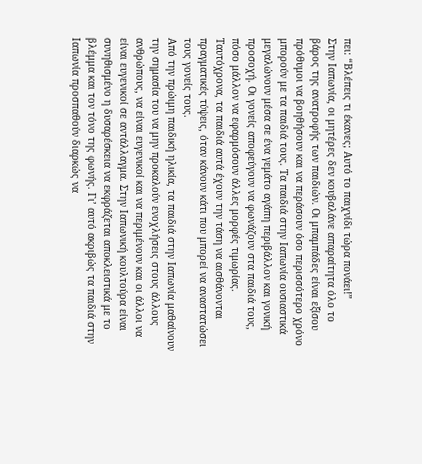πει: “Βλέπεις τι έκανες; Αυτό το παιχνίδι τώρα πονάει!”
Στην Ιαπωνία, οι μητέρες δεν κουβαλάνε απαραίτητα όλο το βάρος της ανατροφής των παιδιών. Οι μπαμπάδες είναι εξίσου πρόθυμοι να βοηθήσουν και να περάσουν όσο περισσότερο χρόνο μπορούν με τα παιδιά τους. Τα παιδιά στην Ιαπωνία ουσιαστικά μεγαλώνουν μέσα σε ένα γεμάτο αγάπη περιβάλλον και γονική προσοχή. Οι γονείς αποφεύγουν να φωνάζουν στα παιδιά τους, πόσο μάλλον να εφαρμόσουν άλλες μορφές τιμωρίας. Ταυτόχρονα, τα παιδιά αυτά έχουν την τάση να αισθάνονται πραγματικές τύψεις, όταν κάνουν κάτι που μπορεί να αναστατώσει τους γονείς τους.
Από την πρώιμη παιδική ηλικία, τα παιδιά στην Ιαπωνία μαθαίνουν την σημασία του να μην προκαλούν ενοχλήσεις στους άλλους ανθρώπους, να είναι ευγενικοί και να περιμένουν και οι άλλοι να είναι ευγενικοί σε αντάλλαγμα. Στην Ιαπωνική κουλτούρα είναι συνηθισμένο η δυσαρέσκεια να εκφράζεται αποκλειστικά με το βλέμμα και τον τόνο της φωνής. Γι’ αυτό ακριβώς τα παιδιά στην Ιαπωνία προσπαθούν διαρκώς να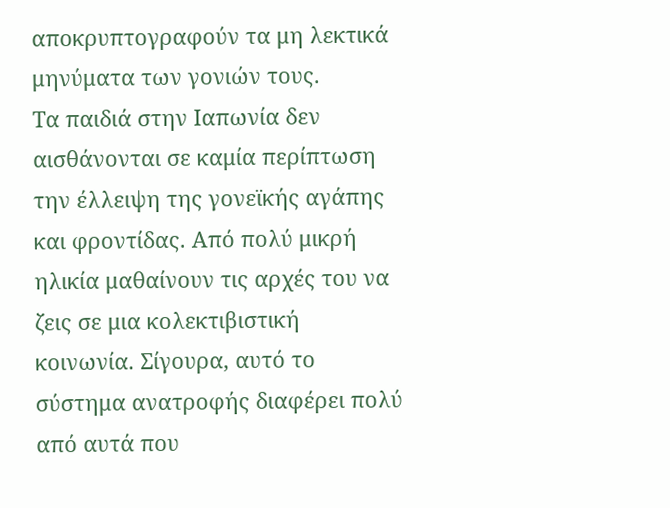αποκρυπτογραφούν τα μη λεκτικά μηνύματα των γονιών τους.
Τα παιδιά στην Ιαπωνία δεν αισθάνονται σε καμία περίπτωση την έλλειψη της γονεϊκής αγάπης και φροντίδας. Από πολύ μικρή ηλικία μαθαίνουν τις αρχές του να ζεις σε μια κολεκτιβιστική κοινωνία. Σίγουρα, αυτό το σύστημα ανατροφής διαφέρει πολύ από αυτά που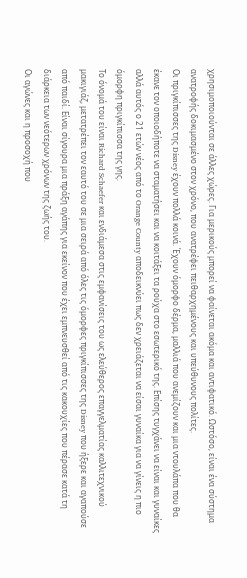χρησιμοποιούνται σε άλλες χώρες. Για μερικούς μπορεί να φαίνεται ακόμα και αντιφατικό. Ωστόσο, είναι ένα σύστημα ανατροφής δοκιμασμένο στον χρόνο, που ανατρέφει πειθαρχημένους και υπεύθυνους πολίτες.
Οι πριγκίπισσες της Disney έχουν πολλά κοινά. Έχουν όμορφο δέρμα, μαλλιά που ανεμίζουν και μια ντουλάπα που θα έκανε τον οποιοδήποτε να σταματήσει και να κοιτάξει τα ρούχα στο εσωτερικό της. Επίσης τυγχάνει να είναι και γυναίκες αλλά αυτός ο 21 ετών νέος από το Orange County αποδεικνύει πως δεν χρειάζεται να είσαι γυναίκα για να γίνεις η πιο όμορφη πριγκίπισσα της γης.
Το όνομά του είναι Richard Schaefer και ενδιάμεσα στις εμφανίσεις του ως ελεύθερος επαγγελματίας καλλιτεχνικού μακιγιάζ, μετατρέπει τον εαυτό του σε μια σειρά από όλες τις όμορφες πριγκίπισσες της Disney που ήξερε και αγαπούσε από παιδί. Είναι σίγουρα μια πράξη αγάπης για εκείνον που έχει εμπνευσθεί από τις κακουχίες που πέρασε κατά τη διάρκεια των νεότερων χρόνων της ζωής του.
Οι αγώνες και η προσοχή που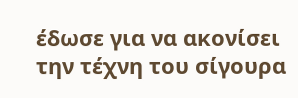έδωσε για να ακονίσει την τέχνη του σίγουρα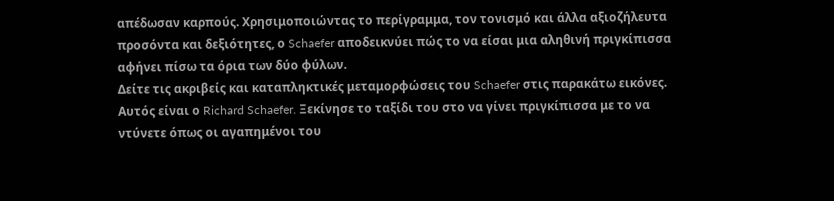απέδωσαν καρπούς. Χρησιμοποιώντας το περίγραμμα, τον τονισμό και άλλα αξιοζήλευτα προσόντα και δεξιότητες, ο Schaefer αποδεικνύει πώς το να είσαι μια αληθινή πριγκίπισσα αφήνει πίσω τα όρια των δύο φύλων.
Δείτε τις ακριβείς και καταπληκτικές μεταμορφώσεις του Schaefer στις παρακάτω εικόνες.
Αυτός είναι ο Richard Schaefer. Ξεκίνησε το ταξίδι του στο να γίνει πριγκίπισσα με το να ντύνετε όπως οι αγαπημένοι του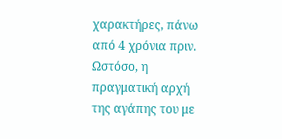χαρακτήρες, πάνω από 4 χρόνια πριν.
Ωστόσο, η πραγματική αρχή της αγάπης του με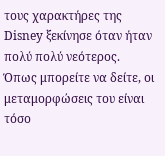τους χαρακτήρες της Disney ξεκίνησε όταν ήταν πολύ πολύ νεότερος.
Όπως μπορείτε να δείτε, οι μεταμορφώσεις του είναι τόσο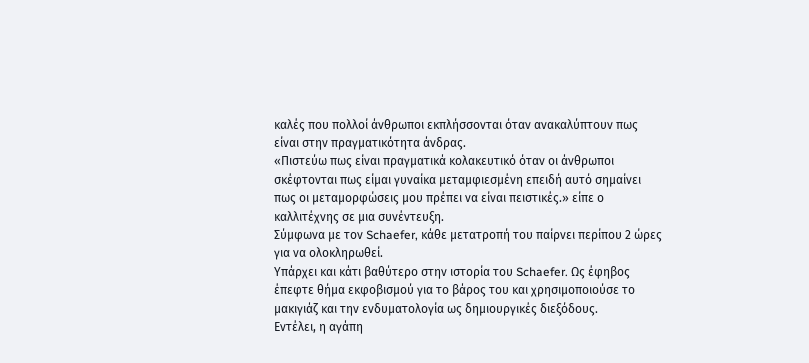καλές που πολλοί άνθρωποι εκπλήσσονται όταν ανακαλύπτουν πως είναι στην πραγματικότητα άνδρας.
«Πιστεύω πως είναι πραγματικά κολακευτικό όταν οι άνθρωποι σκέφτονται πως είμαι γυναίκα μεταμφιεσμένη επειδή αυτό σημαίνει πως οι μεταμορφώσεις μου πρέπει να είναι πειστικές.» είπε ο καλλιτέχνης σε μια συνέντευξη.
Σύμφωνα με τον Schaefer, κάθε μετατροπή του παίρνει περίπου 2 ώρες για να ολοκληρωθεί.
Υπάρχει και κάτι βαθύτερο στην ιστορία του Schaefer. Ως έφηβος έπεφτε θήμα εκφοβισμού για το βάρος του και χρησιμοποιούσε το μακιγιάζ και την ενδυματολογία ως δημιουργικές διεξόδους.
Εντέλει, η αγάπη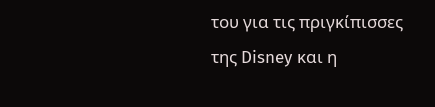του για τις πριγκίπισσες της Disney και η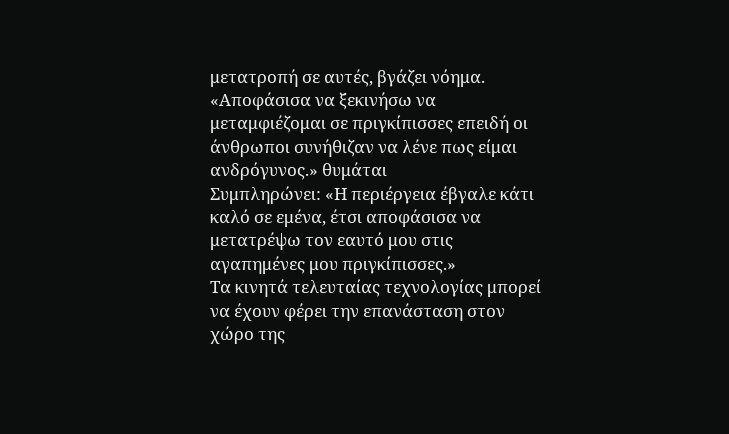μετατροπή σε αυτές, βγάζει νόημα.
«Αποφάσισα να ξεκινήσω να μεταμφιέζομαι σε πριγκίπισσες επειδή οι άνθρωποι συνήθιζαν να λένε πως είμαι ανδρόγυνος.» θυμάται
Συμπληρώνει: «Η περιέργεια έβγαλε κάτι καλό σε εμένα, έτσι αποφάσισα να μετατρέψω τον εαυτό μου στις αγαπημένες μου πριγκίπισσες.»
Τα κινητά τελευταίας τεχνολογίας μπορεί να έχουν φέρει την επανάσταση στον χώρο της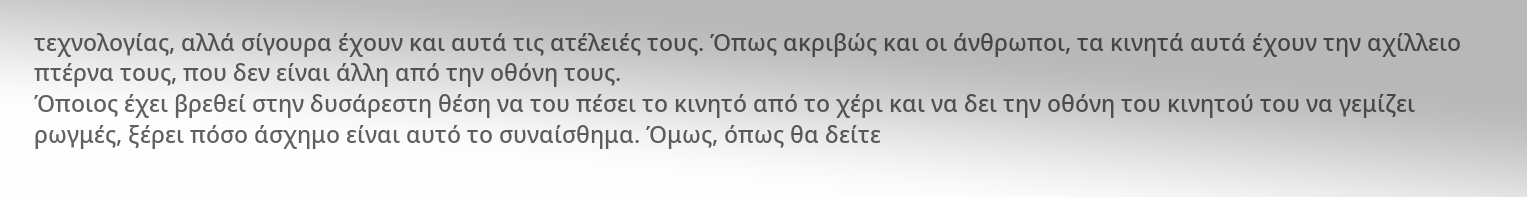τεχνολογίας, αλλά σίγουρα έχουν και αυτά τις ατέλειές τους. Όπως ακριβώς και οι άνθρωποι, τα κινητά αυτά έχουν την αχίλλειο πτέρνα τους, που δεν είναι άλλη από την οθόνη τους.
Όποιος έχει βρεθεί στην δυσάρεστη θέση να του πέσει το κινητό από το χέρι και να δει την οθόνη του κινητού του να γεμίζει ρωγμές, ξέρει πόσο άσχημο είναι αυτό το συναίσθημα. Όμως, όπως θα δείτε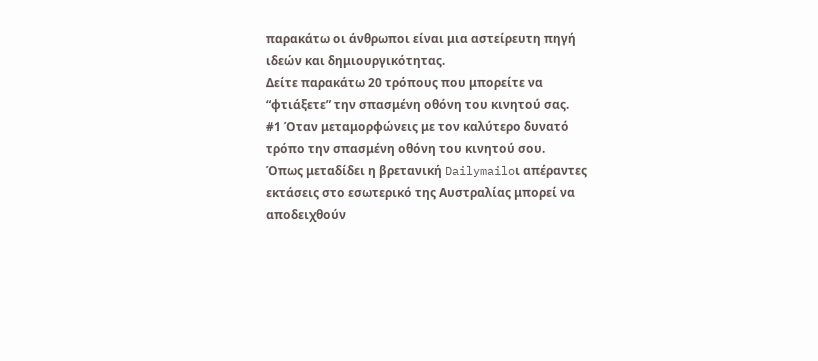παρακάτω οι άνθρωποι είναι μια αστείρευτη πηγή ιδεών και δημιουργικότητας.
Δείτε παρακάτω 20 τρόπους που μπορείτε να “φτιάξετε” την σπασμένη οθόνη του κινητού σας.
#1 Όταν μεταμορφώνεις με τον καλύτερο δυνατό τρόπο την σπασμένη οθόνη του κινητού σου.
Όπως μεταδίδει η βρετανική Dailymailoι απέραντες εκτάσεις στο εσωτερικό της Αυστραλίας μπορεί να αποδειχθούν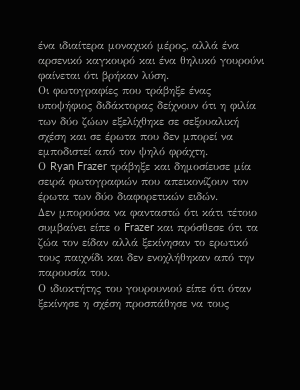ένα ιδιαίτερα μοναχικό μέρος, αλλά ένα αρσενικό καγκουρό και ένα θηλυκό γουρούνι φαίνεται ότι βρήκαν λύση.
Οι φωτογραφίες που τράβηξε ένας υποψήφιος διδάκτορας δείχνουν ότι η φιλία των δύο ζώων εξελίχθηκε σε σεξουαλική σχέση και σε έρωτα που δεν μπορεί να εμποδιστεί από τον ψηλό φράχτη.
Ο Ryan Frazer τράβηξε και δημοσίευσε μία σειρά φωτογραφιών που απεικονίζουν τον έρωτα των δύο διαφορετικών ειδών.
Δεν μπορούσα να φανταστώ ότι κάτι τέτοιο συμβαίνει είπε ο Frazer και πρόσθεσε ότι τα ζώα τον είδαν αλλά ξεκίνησαν το ερωτικό τους παιχνίδι και δεν ενοχλήθηκαν από την παρουσία του.
Ο ιδιοκτήτης του γουρουνιού είπε ότι όταν ξεκίνησε η σχέση προσπάθησε να τους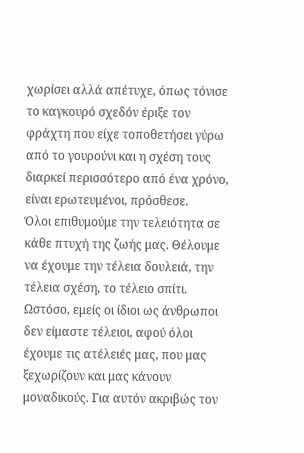χωρίσει αλλά απέτυχε, όπως τόνισε το καγκουρό σχεδόν έριξε τον φράχτη που είχε τοποθετήσει γύρω από το γουρούνι και η σχέση τους διαρκεί περισσότερο από ένα χρόνο, είναι ερωτευμένοι, πρόσθεσε.
Όλοι επιθυμούμε την τελειότητα σε κάθε πτυχή της ζωής μας. Θέλουμε να έχουμε την τέλεια δουλειά, την τέλεια σχέση, το τέλειο σπίτι. Ωστόσο, εμείς οι ίδιοι ως άνθρωποι δεν είμαστε τέλειοι, αφού όλοι έχουμε τις ατέλειές μας, που μας ξεχωρίζουν και μας κάνουν μοναδικούς. Για αυτόν ακριβώς τον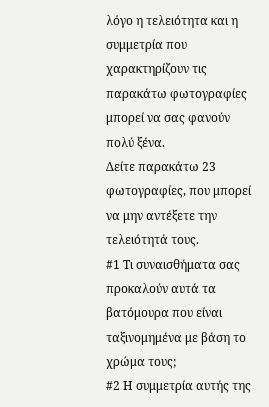λόγο η τελειότητα και η συμμετρία που χαρακτηρίζουν τις παρακάτω φωτογραφίες μπορεί να σας φανούν πολύ ξένα.
Δείτε παρακάτω 23 φωτογραφίες, που μπορεί να μην αντέξετε την τελειότητά τους.
#1 Τι συναισθήματα σας προκαλούν αυτά τα βατόμουρα που είναι ταξινομημένα με βάση το χρώμα τους;
#2 Η συμμετρία αυτής της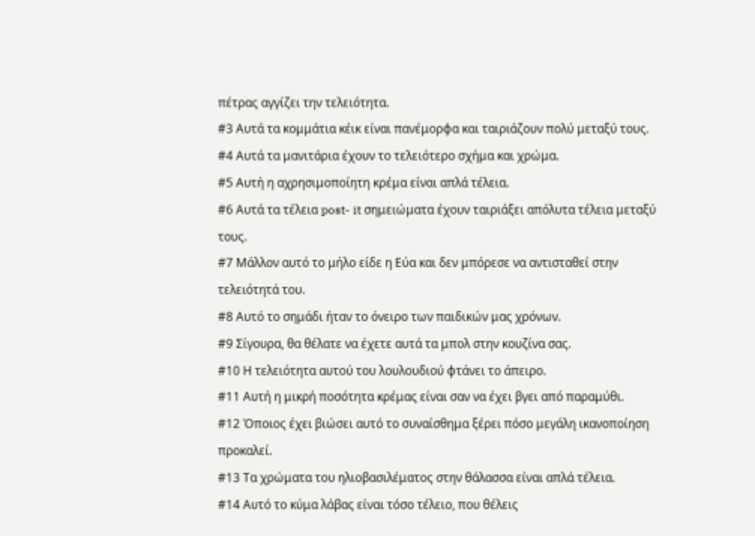πέτρας αγγίζει την τελειότητα.
#3 Αυτά τα κομμάτια κέικ είναι πανέμορφα και ταιριάζουν πολύ μεταξύ τους.
#4 Αυτά τα μανιτάρια έχουν το τελειότερο σχήμα και χρώμα.
#5 Αυτή η αχρησιμοποίητη κρέμα είναι απλά τέλεια.
#6 Αυτά τα τέλεια post- it σημειώματα έχουν ταιριάξει απόλυτα τέλεια μεταξύ τους.
#7 Μάλλον αυτό το μήλο είδε η Εύα και δεν μπόρεσε να αντισταθεί στην τελειότητά του.
#8 Αυτό το σημάδι ήταν το όνειρο των παιδικών μας χρόνων.
#9 Σίγουρα, θα θέλατε να έχετε αυτά τα μπολ στην κουζίνα σας.
#10 Η τελειότητα αυτού του λουλουδιού φτάνει το άπειρο.
#11 Αυτή η μικρή ποσότητα κρέμας είναι σαν να έχει βγει από παραμύθι.
#12 Όποιος έχει βιώσει αυτό το συναίσθημα ξέρει πόσο μεγάλη ικανοποίηση προκαλεί.
#13 Τα χρώματα του ηλιοβασιλέματος στην θάλασσα είναι απλά τέλεια.
#14 Αυτό το κύμα λάβας είναι τόσο τέλειο, που θέλεις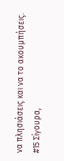να πλησιάσεις και να το ακουμπήσεις.
#15 Σίγουρα,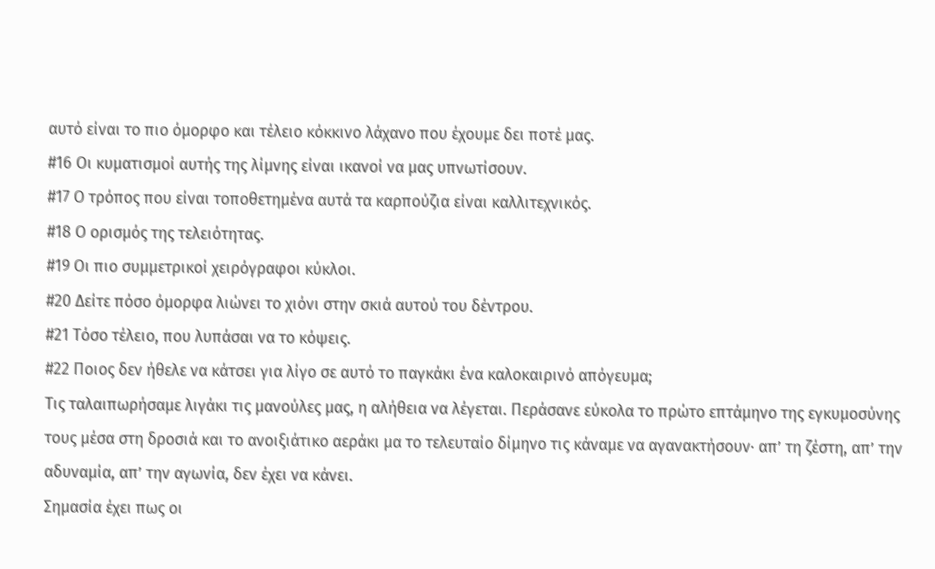αυτό είναι το πιο όμορφο και τέλειο κόκκινο λάχανο που έχουμε δει ποτέ μας.
#16 Οι κυματισμοί αυτής της λίμνης είναι ικανοί να μας υπνωτίσουν.
#17 Ο τρόπος που είναι τοποθετημένα αυτά τα καρπούζια είναι καλλιτεχνικός.
#18 Ο ορισμός της τελειότητας.
#19 Οι πιο συμμετρικοί χειρόγραφοι κύκλοι.
#20 Δείτε πόσο όμορφα λιώνει το χιόνι στην σκιά αυτού του δέντρου.
#21 Τόσο τέλειο, που λυπάσαι να το κόψεις.
#22 Ποιος δεν ήθελε να κάτσει για λίγο σε αυτό το παγκάκι ένα καλοκαιρινό απόγευμα;
Τις ταλαιπωρήσαμε λιγάκι τις μανούλες μας, η αλήθεια να λέγεται. Περάσανε εύκολα το πρώτο επτάμηνο της εγκυμοσύνης τους μέσα στη δροσιά και το ανοιξιάτικο αεράκι μα το τελευταίο δίμηνο τις κάναμε να αγανακτήσουν· απ’ τη ζέστη, απ’ την αδυναμία, απ’ την αγωνία, δεν έχει να κάνει.
Σημασία έχει πως οι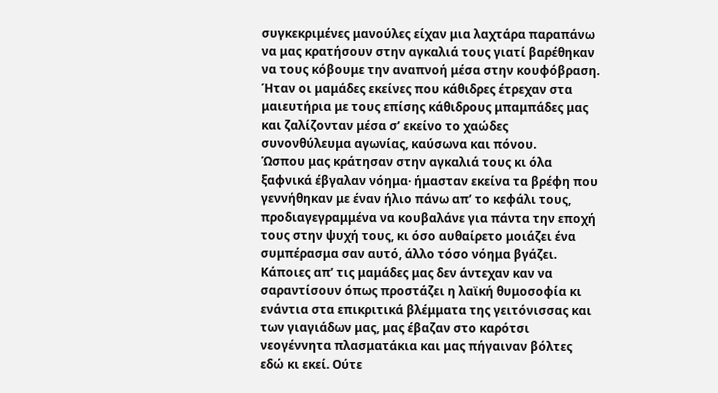συγκεκριμένες μανούλες είχαν μια λαχτάρα παραπάνω να μας κρατήσουν στην αγκαλιά τους γιατί βαρέθηκαν να τους κόβουμε την αναπνοή μέσα στην κουφόβραση.
Ήταν οι μαμάδες εκείνες που κάθιδρες έτρεχαν στα μαιευτήρια με τους επίσης κάθιδρους μπαμπάδες μας και ζαλίζονταν μέσα σ’ εκείνο το χαώδες συνονθύλευμα αγωνίας, καύσωνα και πόνου.
Ώσπου μας κράτησαν στην αγκαλιά τους κι όλα ξαφνικά έβγαλαν νόημα· ήμασταν εκείνα τα βρέφη που γεννήθηκαν με έναν ήλιο πάνω απ’ το κεφάλι τους, προδιαγεγραμμένα να κουβαλάνε για πάντα την εποχή τους στην ψυχή τους, κι όσο αυθαίρετο μοιάζει ένα συμπέρασμα σαν αυτό, άλλο τόσο νόημα βγάζει.
Κάποιες απ’ τις μαμάδες μας δεν άντεχαν καν να σαραντίσουν όπως προστάζει η λαϊκή θυμοσοφία κι ενάντια στα επικριτικά βλέμματα της γειτόνισσας και των γιαγιάδων μας, μας έβαζαν στο καρότσι νεογέννητα πλασματάκια και μας πήγαιναν βόλτες εδώ κι εκεί. Ούτε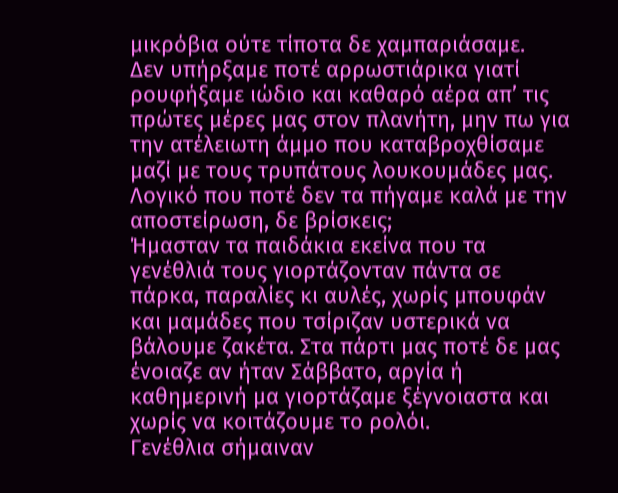μικρόβια ούτε τίποτα δε χαμπαριάσαμε.
Δεν υπήρξαμε ποτέ αρρωστιάρικα γιατί ρουφήξαμε ιώδιο και καθαρό αέρα απ’ τις πρώτες μέρες μας στον πλανήτη, μην πω για την ατέλειωτη άμμο που καταβροχθίσαμε μαζί με τους τρυπάτους λουκουμάδες μας. Λογικό που ποτέ δεν τα πήγαμε καλά με την αποστείρωση, δε βρίσκεις;
Ήμασταν τα παιδάκια εκείνα που τα γενέθλιά τους γιορτάζονταν πάντα σε πάρκα, παραλίες κι αυλές, χωρίς μπουφάν και μαμάδες που τσίριζαν υστερικά να βάλουμε ζακέτα. Στα πάρτι μας ποτέ δε μας ένοιαζε αν ήταν Σάββατο, αργία ή καθημερινή μα γιορτάζαμε ξέγνοιαστα και χωρίς να κοιτάζουμε το ρολόι.
Γενέθλια σήμαιναν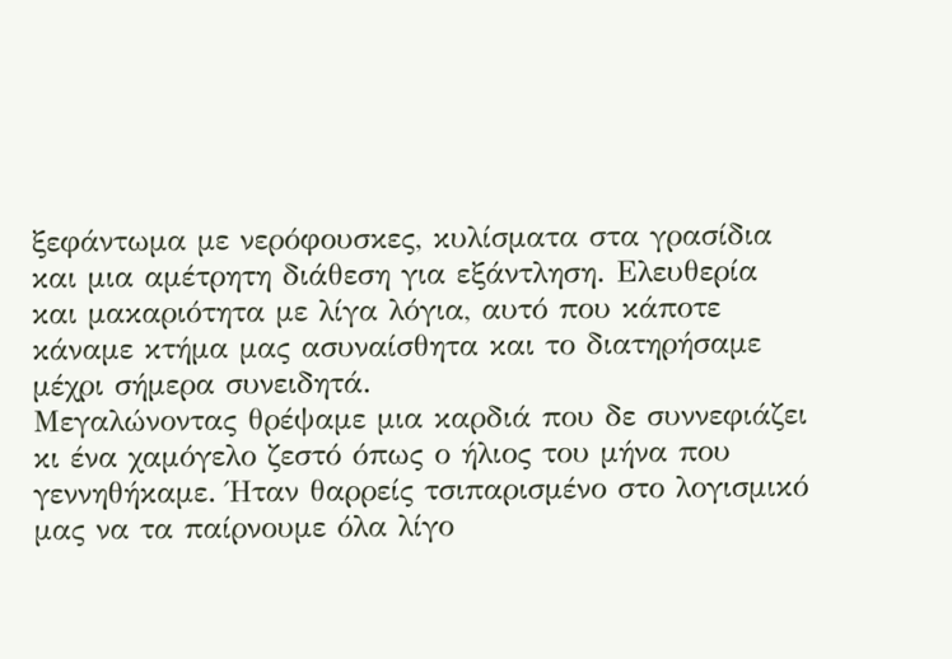ξεφάντωμα με νερόφουσκες, κυλίσματα στα γρασίδια και μια αμέτρητη διάθεση για εξάντληση. Ελευθερία και μακαριότητα με λίγα λόγια, αυτό που κάποτε κάναμε κτήμα μας ασυναίσθητα και το διατηρήσαμε μέχρι σήμερα συνειδητά.
Μεγαλώνοντας θρέψαμε μια καρδιά που δε συννεφιάζει κι ένα χαμόγελο ζεστό όπως ο ήλιος του μήνα που γεννηθήκαμε. Ήταν θαρρείς τσιπαρισμένο στο λογισμικό μας να τα παίρνουμε όλα λίγο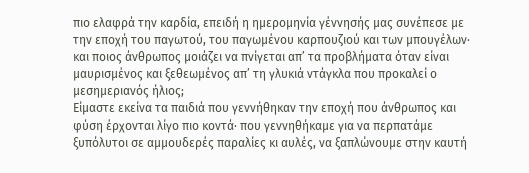πιο ελαφρά την καρδία, επειδή η ημερομηνία γέννησής μας συνέπεσε με την εποχή του παγωτού, του παγωμένου καρπουζιού και των μπουγέλων· και ποιος άνθρωπος μοιάζει να πνίγεται απ’ τα προβλήματα όταν είναι μαυρισμένος και ξεθεωμένος απ’ τη γλυκιά ντάγκλα που προκαλεί ο μεσημεριανός ήλιος;
Είμαστε εκείνα τα παιδιά που γεννήθηκαν την εποχή που άνθρωπος και φύση έρχονται λίγο πιο κοντά· που γεννηθήκαμε για να περπατάμε ξυπόλυτοι σε αμμουδερές παραλίες κι αυλές, να ξαπλώνουμε στην καυτή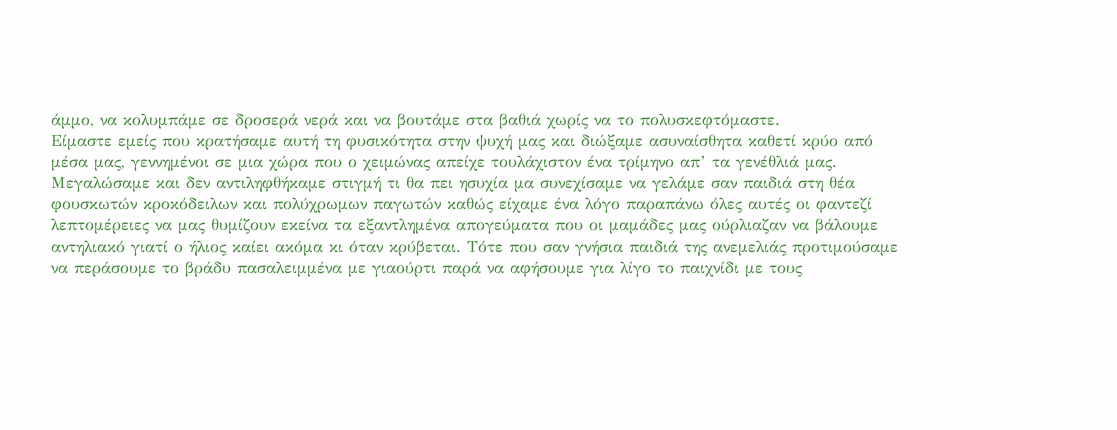άμμο, να κολυμπάμε σε δροσερά νερά και να βουτάμε στα βαθιά χωρίς να το πολυσκεφτόμαστε.
Είμαστε εμείς που κρατήσαμε αυτή τη φυσικότητα στην ψυχή μας και διώξαμε ασυναίσθητα καθετί κρύο από μέσα μας, γεννημένοι σε μια χώρα που ο χειμώνας απείχε τουλάχιστον ένα τρίμηνο απ’ τα γενέθλιά μας.
Μεγαλώσαμε και δεν αντιληφθήκαμε στιγμή τι θα πει ησυχία μα συνεχίσαμε να γελάμε σαν παιδιά στη θέα φουσκωτών κροκόδειλων και πολύχρωμων παγωτών καθώς είχαμε ένα λόγο παραπάνω όλες αυτές οι φαντεζί λεπτομέρειες να μας θυμίζουν εκείνα τα εξαντλημένα απογεύματα που οι μαμάδες μας ούρλιαζαν να βάλουμε αντηλιακό γιατί ο ήλιος καίει ακόμα κι όταν κρύβεται. Τότε που σαν γνήσια παιδιά της ανεμελιάς προτιμούσαμε να περάσουμε το βράδυ πασαλειμμένα με γιαούρτι παρά να αφήσουμε για λίγο το παιχνίδι με τους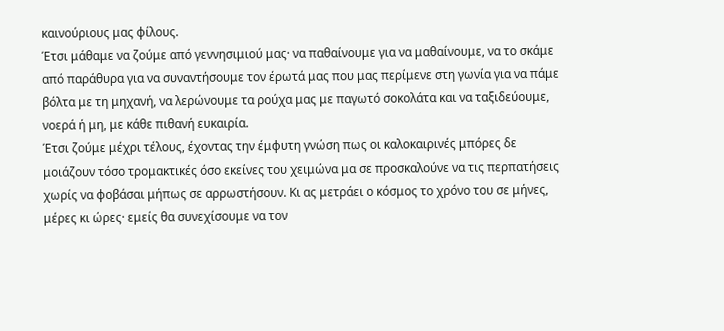καινούριους μας φίλους.
Έτσι μάθαμε να ζούμε από γεννησιμιού μας· να παθαίνουμε για να μαθαίνουμε, να το σκάμε από παράθυρα για να συναντήσουμε τον έρωτά μας που μας περίμενε στη γωνία για να πάμε βόλτα με τη μηχανή, να λερώνουμε τα ρούχα μας με παγωτό σοκολάτα και να ταξιδεύουμε, νοερά ή μη, με κάθε πιθανή ευκαιρία.
Έτσι ζούμε μέχρι τέλους, έχοντας την έμφυτη γνώση πως οι καλοκαιρινές μπόρες δε μοιάζουν τόσο τρομακτικές όσο εκείνες του χειμώνα μα σε προσκαλούνε να τις περπατήσεις χωρίς να φοβάσαι μήπως σε αρρωστήσουν. Κι ας μετράει ο κόσμος το χρόνο του σε μήνες, μέρες κι ώρες· εμείς θα συνεχίσουμε να τον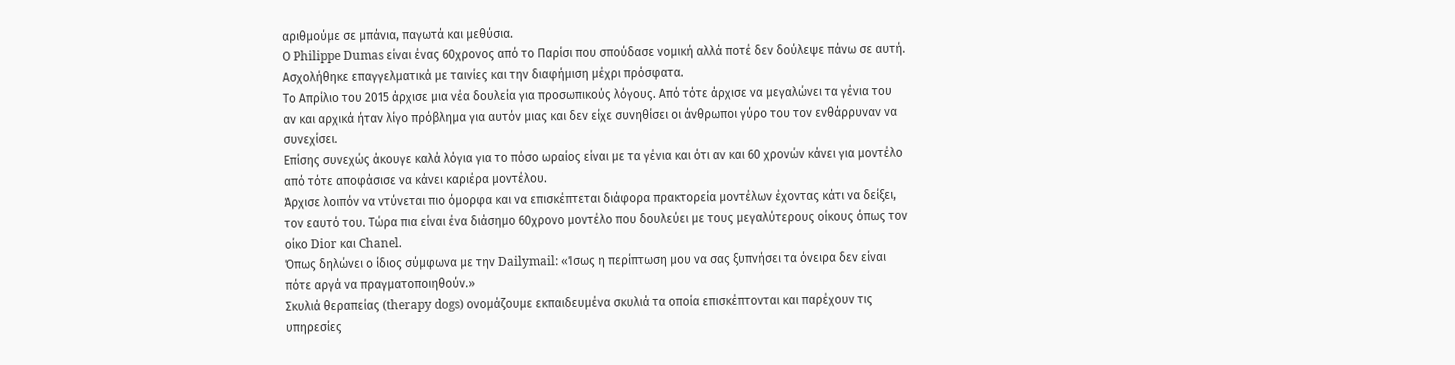αριθμούμε σε μπάνια, παγωτά και μεθύσια.
Ο Philippe Dumas είναι ένας 60χρονος από το Παρίσι που σπούδασε νομική αλλά ποτέ δεν δούλεψε πάνω σε αυτή. Ασχολήθηκε επαγγελματικά με ταινίες και την διαφήμιση μέχρι πρόσφατα.
Το Απρίλιο του 2015 άρχισε μια νέα δουλεία για προσωπικούς λόγους. Από τότε άρχισε να μεγαλώνει τα γένια του αν και αρχικά ήταν λίγο πρόβλημα για αυτόν μιας και δεν είχε συνηθίσει οι άνθρωποι γύρο του τον ενθάρρυναν να συνεχίσει.
Επίσης συνεχώς άκουγε καλά λόγια για το πόσο ωραίος είναι με τα γένια και ότι αν και 60 χρονών κάνει για μοντέλο από τότε αποφάσισε να κάνει καριέρα μοντέλου.
Άρχισε λοιπόν να ντύνεται πιο όμορφα και να επισκέπτεται διάφορα πρακτορεία μοντέλων έχοντας κάτι να δείξει, τον εαυτό του. Τώρα πια είναι ένα διάσημο 60χρονο μοντέλο που δουλεύει με τους μεγαλύτερους οίκους όπως τον οίκο Dior και Chanel.
Όπως δηλώνει ο ίδιος σύμφωνα με την Dailymail: «Ίσως η περίπτωση μου να σας ξυπνήσει τα όνειρα δεν είναι πότε αργά να πραγματοποιηθούν.»
Σκυλιά θεραπείας (therapy dogs) ονομάζουμε εκπαιδευμένα σκυλιά τα οποία επισκέπτονται και παρέχουν τις υπηρεσίες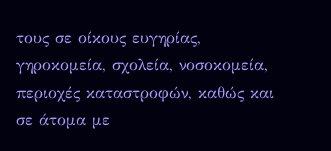τους σε οίκους ευγηρίας, γηροκομεία, σχολεία, νοσοκομεία, περιοχές καταστροφών, καθώς και σε άτομα με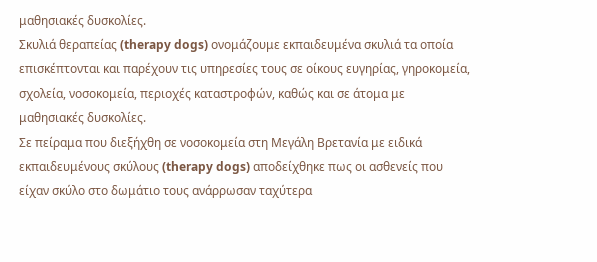μαθησιακές δυσκολίες.
Σκυλιά θεραπείας (therapy dogs) ονομάζουμε εκπαιδευμένα σκυλιά τα οποία επισκέπτονται και παρέχουν τις υπηρεσίες τους σε οίκους ευγηρίας, γηροκομεία, σχολεία, νοσοκομεία, περιοχές καταστροφών, καθώς και σε άτομα με μαθησιακές δυσκολίες.
Σε πείραμα που διεξήχθη σε νοσοκομεία στη Μεγάλη Βρετανία με ειδικά εκπαιδευμένους σκύλους (therapy dogs) αποδείχθηκε πως οι ασθενείς που είχαν σκύλο στο δωμάτιο τους ανάρρωσαν ταχύτερα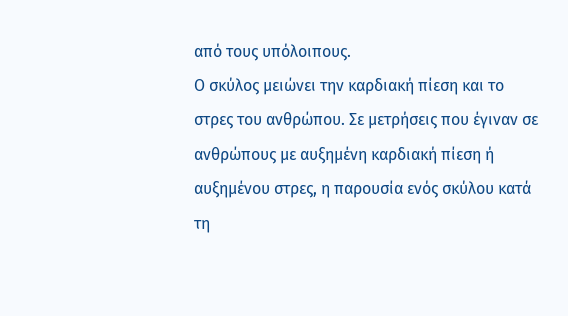από τους υπόλοιπους.
Ο σκύλος μειώνει την καρδιακή πίεση και το στρες του ανθρώπου. Σε μετρήσεις που έγιναν σε ανθρώπους με αυξημένη καρδιακή πίεση ή αυξημένου στρες, η παρουσία ενός σκύλου κατά τη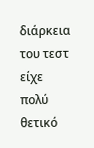διάρκεια του τεστ είχε πολύ θετικό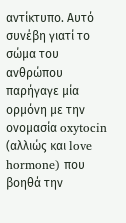αντίκτυπο. Αυτό συνέβη γιατί το σώμα του ανθρώπου παρήγαγε μία ορμόνη με την ονομασία oxytocin (αλλιώς και love hormone) που βοηθά την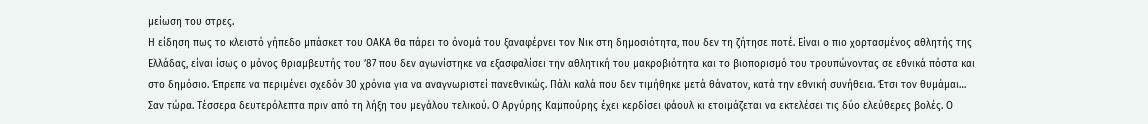μείωση του στρες.
Η είδηση πως το κλειστό γήπεδο μπάσκετ του ΟΑΚΑ θα πάρει το όνομά του ξαναφέρνει τον Νικ στη δημοσιότητα, που δεν τη ζήτησε ποτέ. Είναι ο πιο χορτασμένος αθλητής της Ελλάδας, είναι ίσως ο μόνος θριαμβευτής του ’87 που δεν αγωνίστηκε να εξασφαλίσει την αθλητική του μακροβιότητα και το βιοπορισμό του τρουπώνοντας σε εθνικά πόστα και στο δημόσιο. Έπρεπε να περιμένει σχεδόν 30 χρόνια για να αναγνωριστεί πανεθνικώς. Πάλι καλά που δεν τιμήθηκε μετά θάνατον, κατά την εθνική συνήθεια. Έτσι τον θυμάμαι…
Σαν τώρα. Τέσσερα δευτερόλεπτα πριν από τη λήξη του μεγάλου τελικού. Ο Αργύρης Καμπούρης έχει κερδίσει φάουλ κι ετοιμάζεται να εκτελέσει τις δύο ελεύθερες βολές. Ο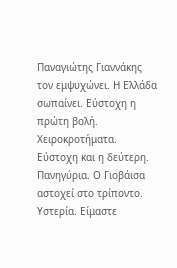Παναγιώτης Γιαννάκης τον εμψυχώνει. Η Ελλάδα σωπαίνει. Εύστοχη η πρώτη βολή. Χειροκροτήματα.
Εύστοχη και η δεύτερη. Πανηγύρια. Ο Γιοβάισα αστοχεί στο τρίποντο. Υστερία. Είμαστε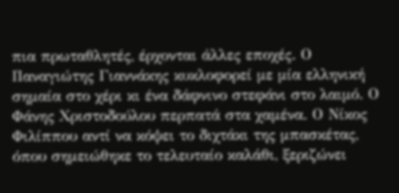πια πρωταθλητές, έρχονται άλλες εποχές. Ο Παναγιώτης Γιαννάκης κυκλοφορεί με μία ελληνική σημαία στο χέρι κι ένα δάφνινο στεφάνι στο λαιμό. Ο Φάνης Χριστοδούλου περπατά στα χαμένα. Ο Νίκος Φιλίππου αντί να κόψει το διχτάκι της μπασκέτας, όπου σημειώθηκε το τελευταίο καλάθι, ξεριζώνει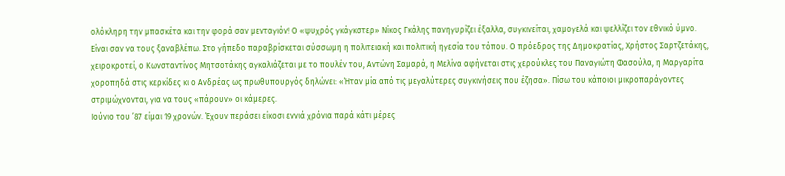ολόκληρη την μπασκέτα και την φορά σαν μενταγιόν! Ο «ψυχρός γκάγκστερ» Νίκος Γκάλης πανηγυρίζει έξαλλα, συγκινείται, χαμογελά και ψελλίζει τον εθνικό ύμνο.
Είναι σαν να τους ξαναβλέπω. Στο γήπεδο παραβρίσκεται σύσσωμη η πολιτειακή και πολιτική ηγεσία του τόπου. Ο πρόεδρος της Δημοκρατίας, Χρήστος Σαρτζετάκης, χειροκροτεί, ο Κωνσταντίνος Μητσοτάκης αγκαλιάζεται με το πουλέν του, Αντώνη Σαμαρά, η Μελίνα αφήνεται στις χερούκλες του Παναγιώτη Φασούλα, η Μαργαρίτα χοροπηδά στις κερκίδες κι ο Ανδρέας ως πρωθυπουργός δηλώνει: «Ήταν μία από τις μεγαλύτερες συγκινήσεις που έζησα». Πίσω του κάποιοι μικροπαράγοντες στριμώχνονται, για να τους «πάρουν» οι κάμερες.
Ιούνιο του ’87 είμαι 19 χρονών. Έχουν περάσει είκοσι εννιά χρόνια παρά κάτι μέρες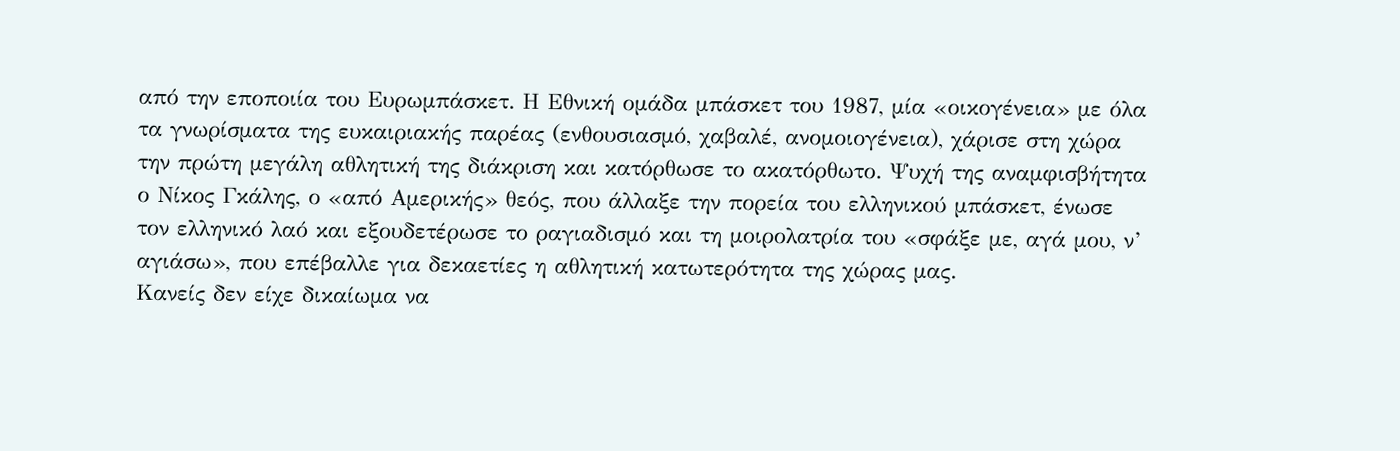από την εποποιία του Ευρωμπάσκετ. Η Εθνική ομάδα μπάσκετ του 1987, μία «οικογένεια» με όλα τα γνωρίσματα της ευκαιριακής παρέας (ενθουσιασμό, χαβαλέ, ανομοιογένεια), χάρισε στη χώρα την πρώτη μεγάλη αθλητική της διάκριση και κατόρθωσε το ακατόρθωτο. Ψυχή της αναμφισβήτητα ο Νίκος Γκάλης, ο «από Αμερικής» θεός, που άλλαξε την πορεία του ελληνικού μπάσκετ, ένωσε τον ελληνικό λαό και εξουδετέρωσε το ραγιαδισμό και τη μοιρολατρία του «σφάξε με, αγά μου, ν’ αγιάσω», που επέβαλλε για δεκαετίες η αθλητική κατωτερότητα της χώρας μας.
Κανείς δεν είχε δικαίωμα να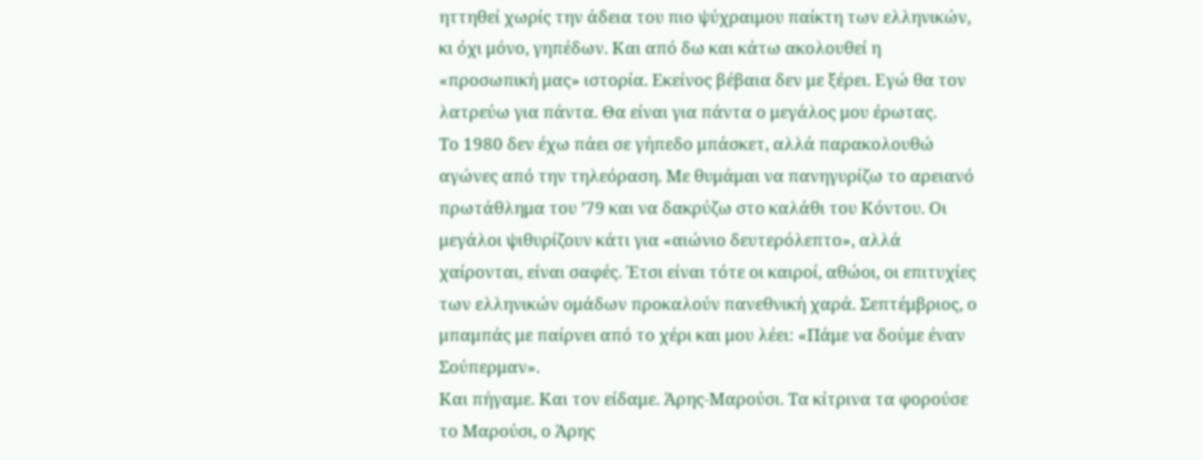ηττηθεί χωρίς την άδεια του πιο ψύχραιμου παίκτη των ελληνικών, κι όχι μόνο, γηπέδων. Και από δω και κάτω ακολουθεί η «προσωπική μας» ιστορία. Εκείνος βέβαια δεν με ξέρει. Εγώ θα τον λατρεύω για πάντα. Θα είναι για πάντα ο μεγάλος μου έρωτας.
Το 1980 δεν έχω πάει σε γήπεδο μπάσκετ, αλλά παρακολουθώ αγώνες από την τηλεόραση. Με θυμάμαι να πανηγυρίζω το αρειανό πρωτάθλημα του ’79 και να δακρύζω στο καλάθι του Κόντου. Οι μεγάλοι ψιθυρίζουν κάτι για «αιώνιο δευτερόλεπτο», αλλά χαίρονται, είναι σαφές. Έτσι είναι τότε οι καιροί, αθώοι, οι επιτυχίες των ελληνικών ομάδων προκαλούν πανεθνική χαρά. Σεπτέμβριος, ο μπαμπάς με παίρνει από το χέρι και μου λέει: «Πάμε να δούμε έναν Σούπερμαν».
Και πήγαμε. Και τον είδαμε. Άρης-Μαρούσι. Τα κίτρινα τα φορούσε το Μαρούσι, ο Άρης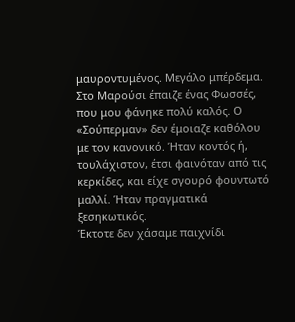μαυροντυμένος. Μεγάλο μπέρδεμα. Στο Μαρούσι έπαιζε ένας Φωσσές, που μου φάνηκε πολύ καλός. Ο «Σούπερμαν» δεν έμοιαζε καθόλου με τον κανονικό. Ήταν κοντός ή, τουλάχιστον, έτσι φαινόταν από τις κερκίδες, και είχε σγουρό φουντωτό μαλλί. Ήταν πραγματικά ξεσηκωτικός.
Έκτοτε δεν χάσαμε παιχνίδι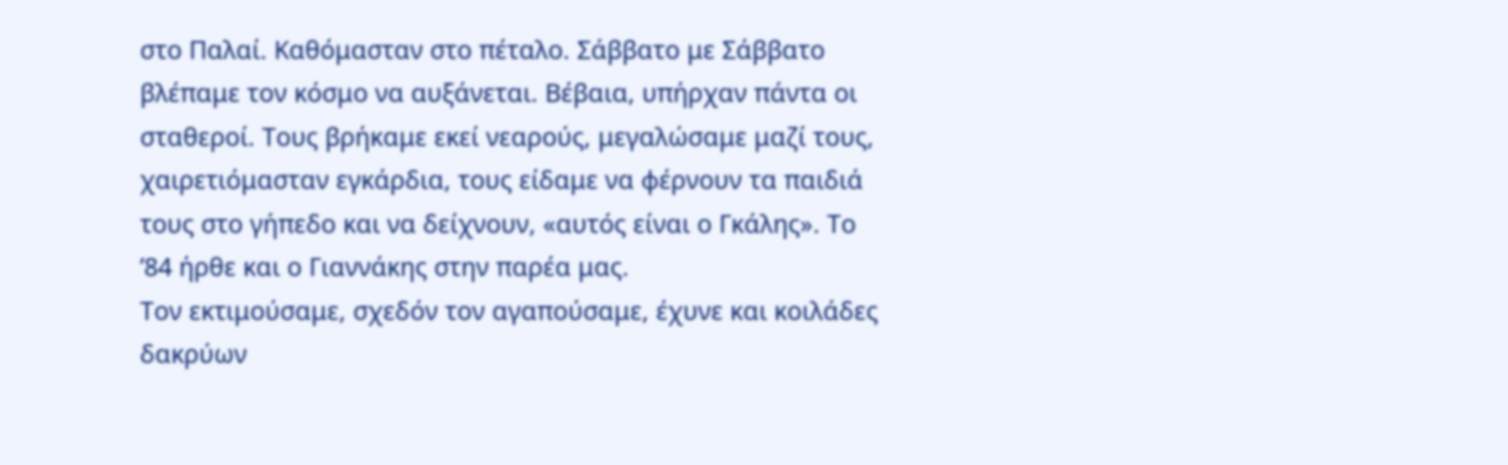στο Παλαί. Καθόμασταν στο πέταλο. Σάββατο με Σάββατο βλέπαμε τον κόσμο να αυξάνεται. Βέβαια, υπήρχαν πάντα οι σταθεροί. Τους βρήκαμε εκεί νεαρούς, μεγαλώσαμε μαζί τους, χαιρετιόμασταν εγκάρδια, τους είδαμε να φέρνουν τα παιδιά τους στο γήπεδο και να δείχνουν, «αυτός είναι ο Γκάλης». Το ’84 ήρθε και ο Γιαννάκης στην παρέα μας.
Τον εκτιμούσαμε, σχεδόν τον αγαπούσαμε, έχυνε και κοιλάδες δακρύων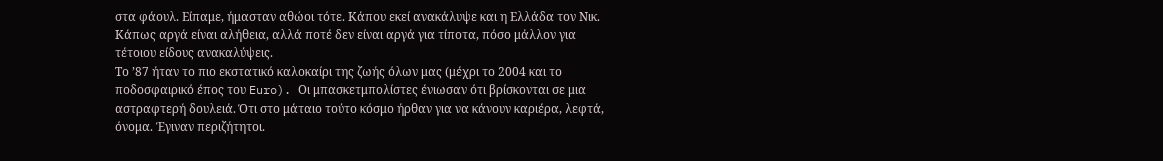στα φάουλ. Είπαμε, ήμασταν αθώοι τότε. Κάπου εκεί ανακάλυψε και η Ελλάδα τον Νικ. Κάπως αργά είναι αλήθεια, αλλά ποτέ δεν είναι αργά για τίποτα, πόσο μάλλον για τέτοιου είδους ανακαλύψεις.
Το ’87 ήταν το πιο εκστατικό καλοκαίρι της ζωής όλων μας (μέχρι το 2004 και το ποδοσφαιρικό έπος του Euro). Οι μπασκετμπολίστες ένιωσαν ότι βρίσκονται σε μια αστραφτερή δουλειά. Ότι στο μάταιο τούτο κόσμο ήρθαν για να κάνουν καριέρα, λεφτά, όνομα. Έγιναν περιζήτητοι.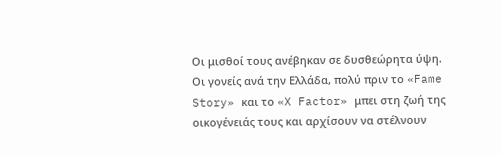Οι μισθοί τους ανέβηκαν σε δυσθεώρητα ύψη. Οι γονείς ανά την Ελλάδα, πολύ πριν το «Fame Story» και το «X Factor» μπει στη ζωή της οικογένειάς τους και αρχίσουν να στέλνουν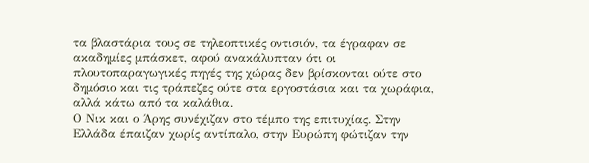τα βλαστάρια τους σε τηλεοπτικές οντισιόν, τα έγραφαν σε ακαδημίες μπάσκετ, αφού ανακάλυπταν ότι οι πλουτοπαραγωγικές πηγές της χώρας δεν βρίσκονται ούτε στο δημόσιο και τις τράπεζες ούτε στα εργοστάσια και τα χωράφια, αλλά κάτω από τα καλάθια.
Ο Νικ και ο Άρης συνέχιζαν στο τέμπο της επιτυχίας. Στην Ελλάδα έπαιζαν χωρίς αντίπαλο, στην Ευρώπη φώτιζαν την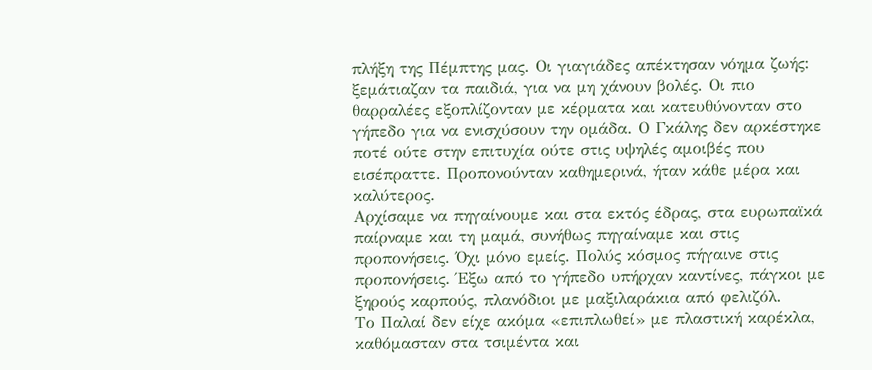πλήξη της Πέμπτης μας. Οι γιαγιάδες απέκτησαν νόημα ζωής: ξεμάτιαζαν τα παιδιά, για να μη χάνουν βολές. Οι πιο θαρραλέες εξοπλίζονταν με κέρματα και κατευθύνονταν στο γήπεδο για να ενισχύσουν την ομάδα. Ο Γκάλης δεν αρκέστηκε ποτέ ούτε στην επιτυχία ούτε στις υψηλές αμοιβές που εισέπραττε. Προπονούνταν καθημερινά, ήταν κάθε μέρα και καλύτερος.
Αρχίσαμε να πηγαίνουμε και στα εκτός έδρας, στα ευρωπαϊκά παίρναμε και τη μαμά, συνήθως πηγαίναμε και στις προπονήσεις. Όχι μόνο εμείς. Πολύς κόσμος πήγαινε στις προπονήσεις. Έξω από το γήπεδο υπήρχαν καντίνες, πάγκοι με ξηρούς καρπούς, πλανόδιοι με μαξιλαράκια από φελιζόλ.
Το Παλαί δεν είχε ακόμα «επιπλωθεί» με πλαστική καρέκλα, καθόμασταν στα τσιμέντα και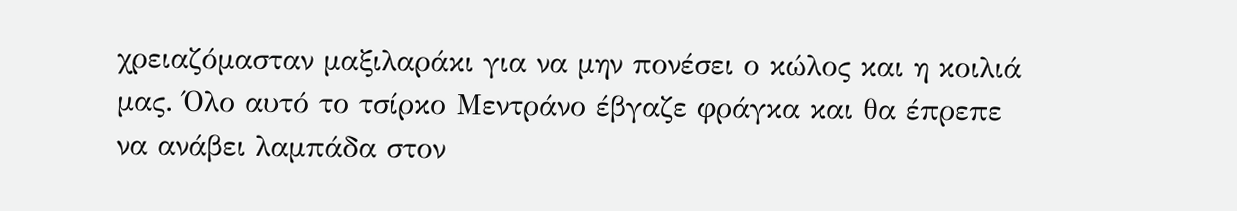χρειαζόμασταν μαξιλαράκι για να μην πονέσει ο κώλος και η κοιλιά μας. Όλο αυτό το τσίρκο Μεντράνο έβγαζε φράγκα και θα έπρεπε να ανάβει λαμπάδα στον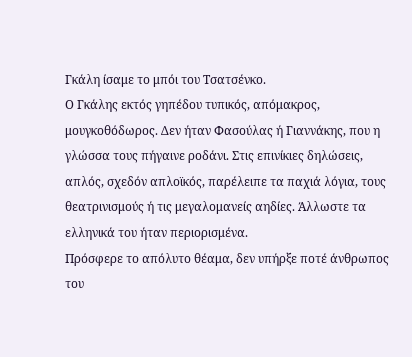Γκάλη ίσαμε το μπόι του Τσατσένκο.
Ο Γκάλης εκτός γηπέδου τυπικός, απόμακρος, μουγκοθόδωρος. Δεν ήταν Φασούλας ή Γιαννάκης, που η γλώσσα τους πήγαινε ροδάνι. Στις επινίκιες δηλώσεις, απλός, σχεδόν απλοϊκός, παρέλειπε τα παχιά λόγια, τους θεατρινισμούς ή τις μεγαλομανείς αηδίες. Άλλωστε τα ελληνικά του ήταν περιορισμένα.
Πρόσφερε το απόλυτο θέαμα, δεν υπήρξε ποτέ άνθρωπος του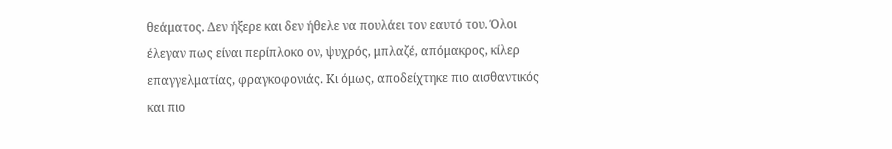θεάματος. Δεν ήξερε και δεν ήθελε να πουλάει τον εαυτό του. Όλοι έλεγαν πως είναι περίπλοκο ον, ψυχρός, μπλαζέ, απόμακρος, κίλερ επαγγελματίας, φραγκοφονιάς. Κι όμως, αποδείχτηκε πιο αισθαντικός και πιο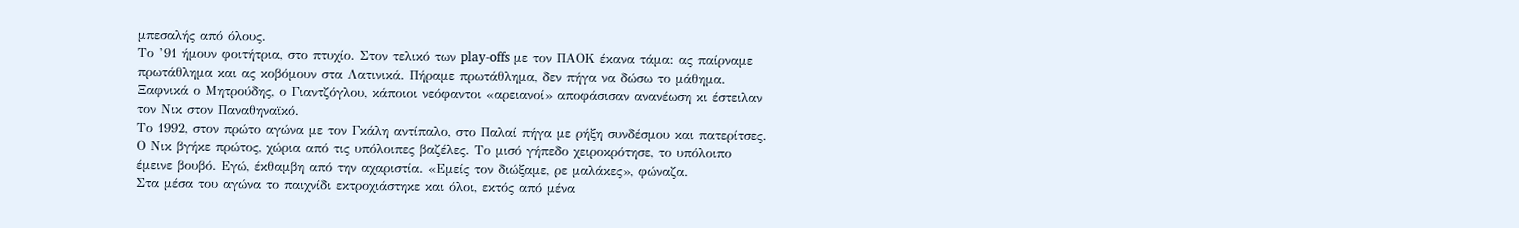μπεσαλής από όλους.
Το ’91 ήμουν φοιτήτρια, στο πτυχίο. Στον τελικό των play-offs με τον ΠΑΟΚ έκανα τάμα: ας παίρναμε πρωτάθλημα και ας κοβόμουν στα Λατινικά. Πήραμε πρωτάθλημα, δεν πήγα να δώσω το μάθημα. Ξαφνικά ο Μητρούδης, ο Γιαντζόγλου, κάποιοι νεόφαντοι «αρειανοί» αποφάσισαν ανανέωση κι έστειλαν τον Νικ στον Παναθηναϊκό.
Το 1992, στον πρώτο αγώνα με τον Γκάλη αντίπαλο, στο Παλαί πήγα με ρήξη συνδέσμου και πατερίτσες. Ο Νικ βγήκε πρώτος, χώρια από τις υπόλοιπες βαζέλες. Το μισό γήπεδο χειροκρότησε, το υπόλοιπο έμεινε βουβό. Εγώ, έκθαμβη από την αχαριστία. «Εμείς τον διώξαμε, ρε μαλάκες», φώναζα.
Στα μέσα του αγώνα το παιχνίδι εκτροχιάστηκε και όλοι, εκτός από μένα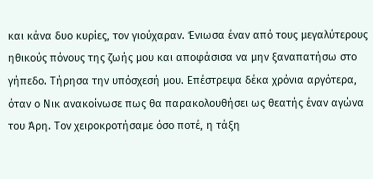και κάνα δυο κυρίες, τον γιούχαραν. Ένιωσα έναν από τους μεγαλύτερους ηθικούς πόνους της ζωής μου και αποφάσισα να μην ξαναπατήσω στο γήπεδο. Τήρησα την υπόσχεσή μου. Επέστρεψα δέκα χρόνια αργότερα, όταν ο Νικ ανακοίνωσε πως θα παρακολουθήσει ως θεατής έναν αγώνα του Άρη. Τον χειροκροτήσαμε όσο ποτέ, η τάξη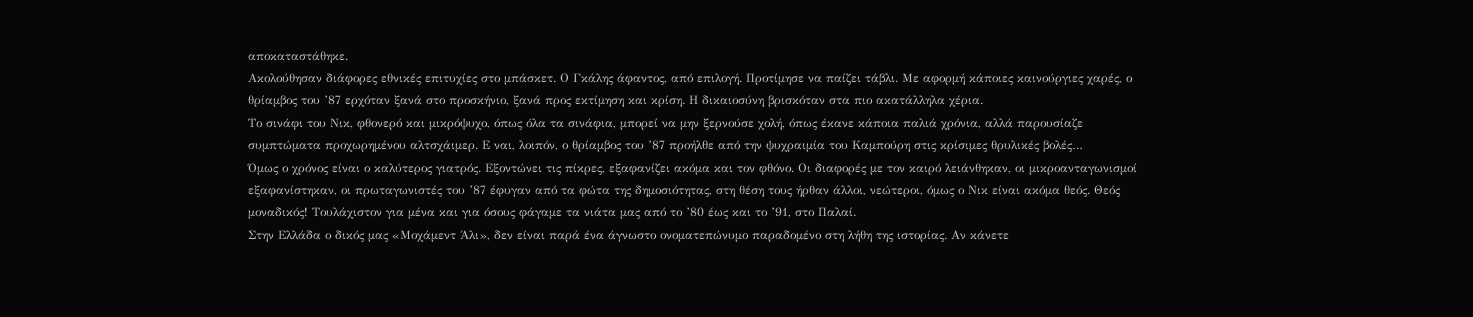αποκαταστάθηκε.
Ακολούθησαν διάφορες εθνικές επιτυχίες στο μπάσκετ. Ο Γκάλης άφαντος, από επιλογή. Προτίμησε να παίζει τάβλι. Με αφορμή κάποιες καινούργιες χαρές, ο θρίαμβος του ’87 ερχόταν ξανά στο προσκήνιο, ξανά προς εκτίμηση και κρίση. Η δικαιοσύνη βρισκόταν στα πιο ακατάλληλα χέρια.
Το σινάφι του Νικ, φθονερό και μικρόψυχο, όπως όλα τα σινάφια, μπορεί να μην ξερνούσε χολή, όπως έκανε κάποια παλιά χρόνια, αλλά παρουσίαζε συμπτώματα προχωρημένου αλτσχάιμερ. Ε ναι, λοιπόν, ο θρίαμβος του ’87 προήλθε από την ψυχραιμία του Καμπούρη στις κρίσιμες θρυλικές βολές…
Όμως ο χρόνος είναι ο καλύτερος γιατρός. Εξοντώνει τις πίκρες, εξαφανίζει ακόμα και τον φθόνο. Οι διαφορές με τον καιρό λειάνθηκαν, οι μικροανταγωνισμοί εξαφανίστηκαν, οι πρωταγωνιστές του ’87 έφυγαν από τα φώτα της δημοσιότητας, στη θέση τους ήρθαν άλλοι, νεώτεροι, όμως ο Νικ είναι ακόμα θεός. Θεός μοναδικός! Τουλάχιστον για μένα και για όσους φάγαμε τα νιάτα μας από το ’80 έως και το ’91, στο Παλαί.
Στην Ελλάδα ο δικός μας «Μοχάμεντ Άλι», δεν είναι παρά ένα άγνωστο ονοματεπώνυμο παραδομένο στη λήθη της ιστορίας. Αν κάνετε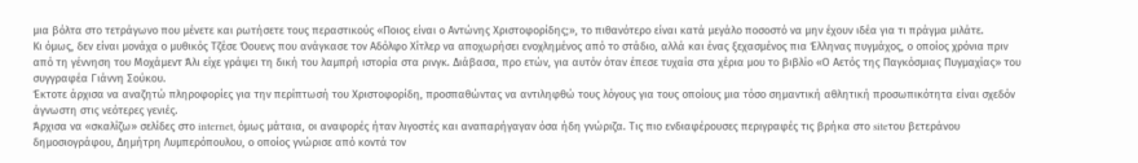μια βόλτα στο τετράγωνο που μένετε και ρωτήσετε τους περαστικούς «Ποιος είναι ο Αντώνης Χριστοφορίδης;», το πιθανότερο είναι κατά μεγάλο ποσοστό να μην έχουν ιδέα για τι πράγμα μιλάτε.
Κι όμως, δεν είναι μονάχα ο μυθικός Τζέσε Όουενς που ανάγκασε τον Αδόλφο Χίτλερ να αποχωρήσει ενοχλημένος από το στάδιο, αλλά και ένας ξεχασμένος πια Έλληνας πυγμάχος, ο οποίος χρόνια πριν από τη γέννηση του Μοχάμεντ Άλι είχε γράψει τη δική του λαμπρή ιστορία στα ρινγκ. Διάβασα, προ ετών, για αυτόν όταν έπεσε τυχαία στα χέρια μου το βιβλίο «Ο Αετός της Παγκόσμιας Πυγμαχίας» του συγγραφέα Γιάννη Σούκου.
Έκτοτε άρχισα να αναζητώ πληροφορίες για την περίπτωσή του Χριστοφορίδη, προσπαθώντας να αντιληφθώ τους λόγους για τους οποίους μια τόσο σημαντική αθλητική προσωπικότητα είναι σχεδόν άγνωστη στις νεότερες γενιές.
Άρχισα να «σκαλίζω» σελίδες στο internet, όμως μάταια, οι αναφορές ήταν λιγοστές και αναπαρήγαγαν όσα ήδη γνώριζα. Τις πιο ενδιαφέρουσες περιγραφές τις βρήκα στο siteτου βετεράνου δημοσιογράφου, Δημήτρη Λυμπερόπουλου, ο οποίος γνώρισε από κοντά τον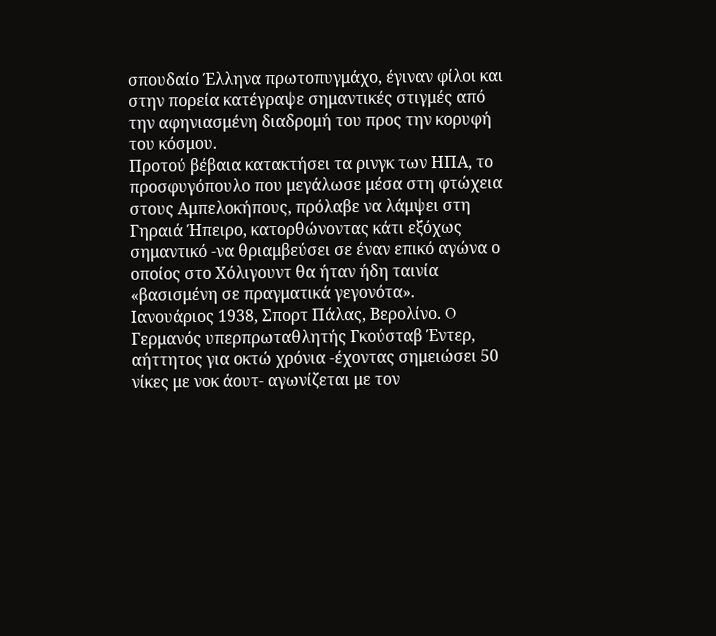σπουδαίο Έλληνα πρωτοπυγμάχο, έγιναν φίλοι και στην πορεία κατέγραψε σημαντικές στιγμές από την αφηνιασμένη διαδρομή του προς την κορυφή του κόσμου.
Προτού βέβαια κατακτήσει τα ρινγκ των ΗΠΑ, το προσφυγόπουλο που μεγάλωσε μέσα στη φτώχεια στους Αμπελοκήπους, πρόλαβε να λάμψει στη Γηραιά Ήπειρο, κατορθώνοντας κάτι εξόχως σημαντικό -να θριαμβεύσει σε έναν επικό αγώνα ο οποίος στο Χόλιγουντ θα ήταν ήδη ταινία «βασισμένη σε πραγματικά γεγονότα».
Ιανουάριος 1938, Σπορτ Πάλας, Βερολίνο. O Γερμανός υπερπρωταθλητής Γκούσταβ Έντερ, αήττητος για οκτώ χρόνια -έχοντας σημειώσει 50 νίκες με νοκ άουτ- αγωνίζεται με τον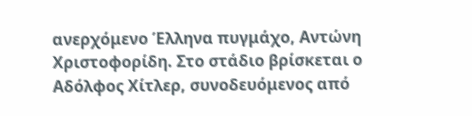ανερχόμενο Έλληνα πυγμάχο, Αντώνη Χριστοφορίδη. Στο στάδιο βρίσκεται ο Αδόλφος Χίτλερ, συνοδευόμενος από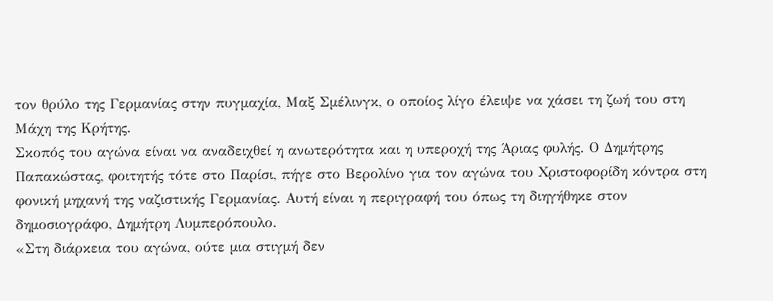τον θρύλο της Γερμανίας στην πυγμαχία, Μαξ Σμέλινγκ, ο οποίος λίγο έλειψε να χάσει τη ζωή του στη Μάχη της Κρήτης.
Σκοπός του αγώνα είναι να αναδειχθεί η ανωτερότητα και η υπεροχή της Άριας φυλής. Ο Δημήτρης Παπακώστας, φοιτητής τότε στο Παρίσι, πήγε στο Βερολίνο για τον αγώνα του Χριστοφορίδη κόντρα στη φονική μηχανή της ναζιστικής Γερμανίας. Αυτή είναι η περιγραφή του όπως τη διηγήθηκε στον δημοσιογράφο, Δημήτρη Λυμπερόπουλο.
«Στη διάρκεια του αγώνα, ούτε μια στιγμή δεν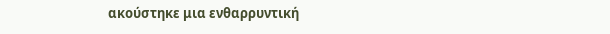ακούστηκε μια ενθαρρυντική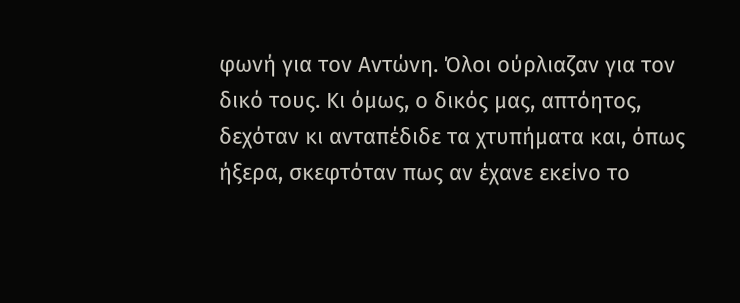φωνή για τον Αντώνη. Όλοι ούρλιαζαν για τον δικό τους. Κι όμως, ο δικός μας, απτόητος, δεχόταν κι ανταπέδιδε τα χτυπήματα και, όπως ήξερα, σκεφτόταν πως αν έχανε εκείνο το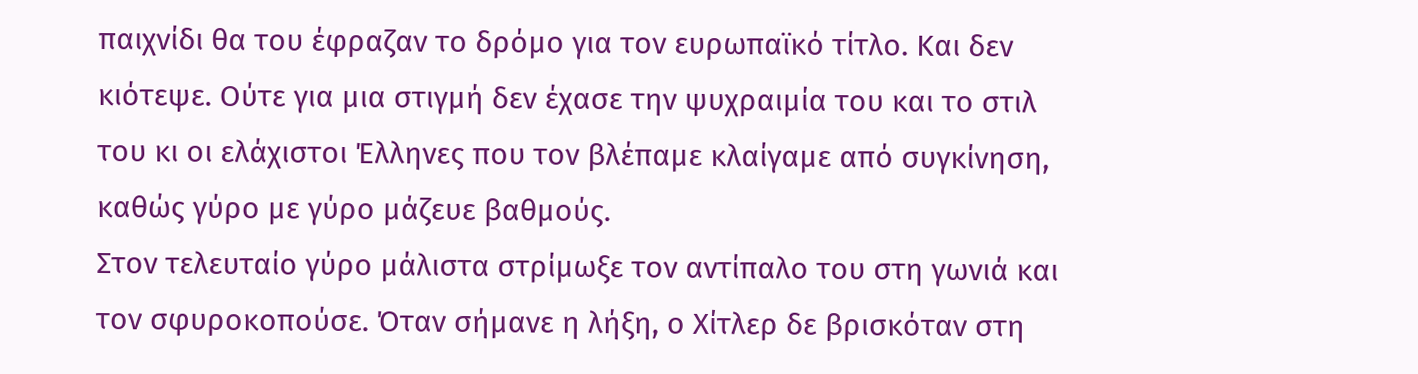παιχνίδι θα του έφραζαν το δρόμο για τον ευρωπαϊκό τίτλο. Και δεν κιότεψε. Ούτε για μια στιγμή δεν έχασε την ψυχραιμία του και το στιλ του κι οι ελάχιστοι Έλληνες που τον βλέπαμε κλαίγαμε από συγκίνηση, καθώς γύρο με γύρο μάζευε βαθμούς.
Στον τελευταίο γύρο μάλιστα στρίμωξε τον αντίπαλο του στη γωνιά και τον σφυροκοπούσε. Όταν σήμανε η λήξη, ο Χίτλερ δε βρισκόταν στη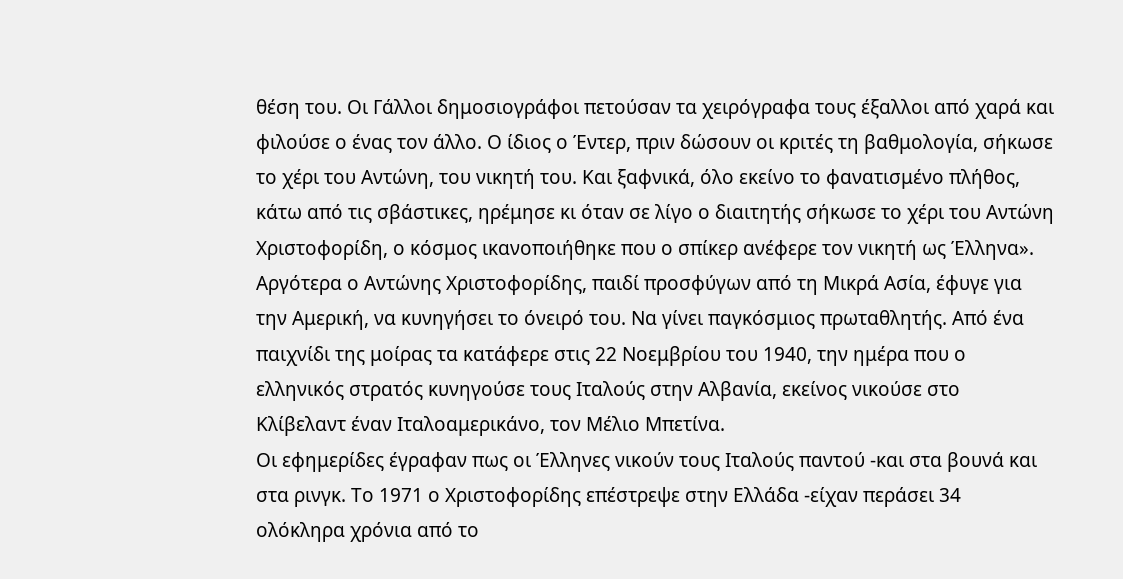θέση του. Οι Γάλλοι δημοσιογράφοι πετούσαν τα χειρόγραφα τους έξαλλοι από χαρά και φιλούσε ο ένας τον άλλο. Ο ίδιος ο Έντερ, πριν δώσουν οι κριτές τη βαθμολογία, σήκωσε το χέρι του Αντώνη, του νικητή του. Και ξαφνικά, όλο εκείνο το φανατισμένο πλήθος, κάτω από τις σβάστικες, ηρέμησε κι όταν σε λίγο ο διαιτητής σήκωσε το χέρι του Αντώνη Χριστοφορίδη, ο κόσμος ικανοποιήθηκε που ο σπίκερ ανέφερε τον νικητή ως Έλληνα».
Αργότερα ο Αντώνης Χριστοφορίδης, παιδί προσφύγων από τη Μικρά Ασία, έφυγε για την Αμερική, να κυνηγήσει το όνειρό του. Να γίνει παγκόσμιος πρωταθλητής. Από ένα παιχνίδι της μοίρας τα κατάφερε στις 22 Νοεμβρίου του 1940, την ημέρα που ο ελληνικός στρατός κυνηγούσε τους Ιταλούς στην Αλβανία, εκείνος νικούσε στο Κλίβελαντ έναν Ιταλοαμερικάνο, τον Μέλιο Μπετίνα.
Οι εφημερίδες έγραφαν πως οι Έλληνες νικούν τους Ιταλούς παντού -και στα βουνά και στα ρινγκ. Το 1971 ο Χριστοφορίδης επέστρεψε στην Ελλάδα -είχαν περάσει 34 ολόκληρα χρόνια από το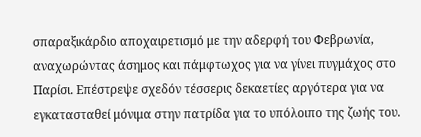σπαραξικάρδιο αποχαιρετισμό με την αδερφή του Φεβρωνία, αναχωρώντας άσημος και πάμφτωχος για να γίνει πυγμάχος στο Παρίσι. Επέστρεψε σχεδόν τέσσερις δεκαετίες αργότερα για να εγκατασταθεί μόνιμα στην πατρίδα για το υπόλοιπο της ζωής του.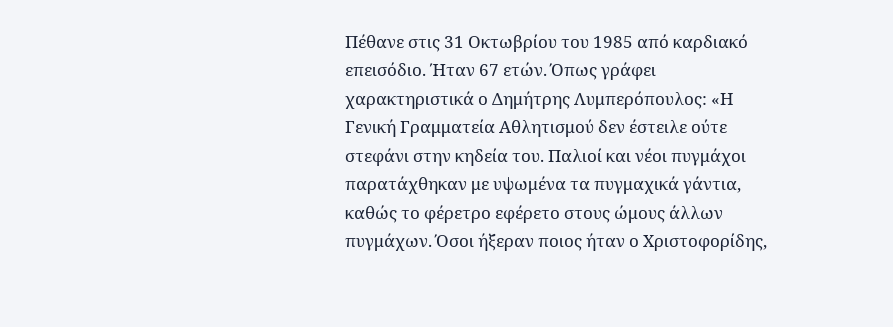Πέθανε στις 31 Οκτωβρίου του 1985 από καρδιακό επεισόδιο. Ήταν 67 ετών. Όπως γράφει χαρακτηριστικά ο Δημήτρης Λυμπερόπουλος: «Η Γενική Γραμματεία Αθλητισμού δεν έστειλε ούτε στεφάνι στην κηδεία του. Παλιοί και νέοι πυγμάχοι παρατάχθηκαν με υψωμένα τα πυγμαχικά γάντια, καθώς το φέρετρο εφέρετο στους ώμους άλλων πυγμάχων. Όσοι ήξεραν ποιος ήταν ο Χριστοφορίδης,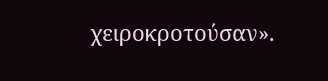χειροκροτούσαν».